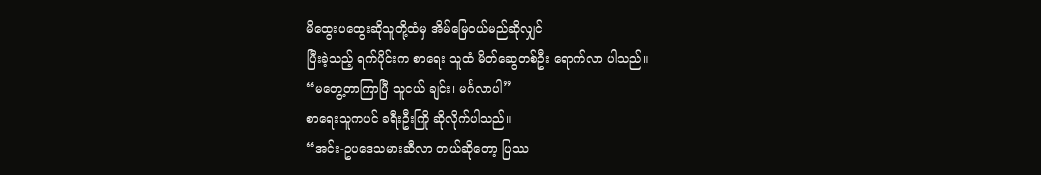မိထွေးပထွေးဆိုသူတို့ထံမှ အိမ်မြေဝယ်မည်ဆိုလျှင်
ပြီးခဲ့သည့် ရက်ပိုင်းက စာရေး သူထံ မိတ်ဆွေတစ်ဦး ရောက်လာ ပါသည်။
“မတွေ့တာကြာပြီ သူငယ် ချင်း၊ မင်္ဂလာပါ”
စာရေးသူကပင် ခရီးဦးကြို ဆိုလိုက်ပါသည်။
“အင်း-ဥပဒေသမားဆီလာ တယ်ဆိုတော့ ပြဿ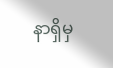နာရှိမှ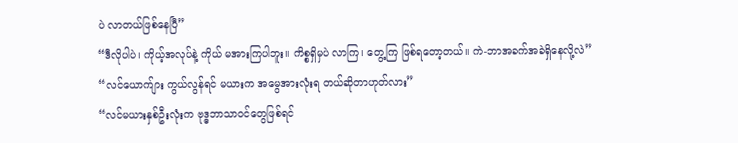ပဲ လာတယ်ဖြစ်နေပြီ”
“ဒီလိုပါပဲ၊ ကိုယ့်အလုပ်နဲ့ ကိုယ် မအားကြပါဘူး။ ကိစ္စရှိမှပဲ လာကြ၊ တွေ့ကြ ဖြစ်ရတော့တယ်။ ကဲ-ဘာအခက်အခဲရှိနေလို့လဲ”
“လင်ယောက်ျား ကွယ်လွန်ရင် မယားက အမွေအားလုံးရ တယ်ဆိုတာဟုတ်လား”
“လင်မယားနှစ်ဦးလုံးက ဗုဒ္ဓဘာသာဝင်တွေဖြစ်ရင်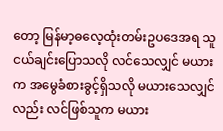တော့ မြန်မာ့ဓလေ့ထုံးတမ်းဥပဒေအရ သူငယ်ချင်းပြောသလို လင်သေလျှင် မယားက အမွေခံစားခွင့်ရှိသလို မယားသေလျှင်လည်း လင်ဖြစ်သူက မယား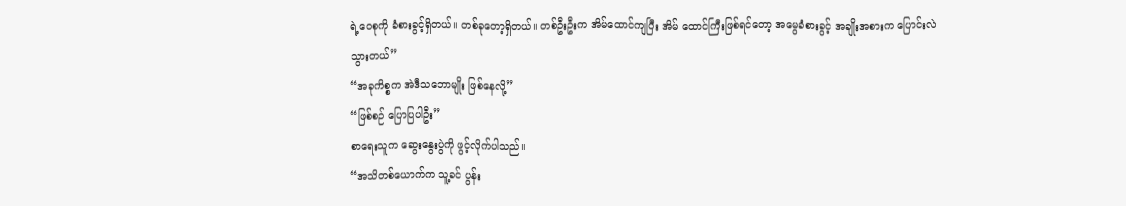ရဲ့ဝေစုကို ခံစားခွင့်ရှိတယ်။ တစ်ခုတော့ရှိတယ်။ တစ်ဦးဦးက အိမ်ထောင်ကျပြီး အိမ် ထောင်ကြီးဖြစ်ရင်တော့ အမွေခံစားခွင့် အချိုးအစားက ပြောင်းလဲသွားတယ်”
“အခုကိစ္စက အဲဒီသဘောမျိုး ဖြစ်နေလို့”
“ဖြစ်စဉ် ပြောပြပါဦး”
စာရေးသူက ဆွေးနွေးပွဲကို ဖွင့်လိုက်ပါသည်။
“အသိတစ်ယောက်က သူ့ခင် ပွန်း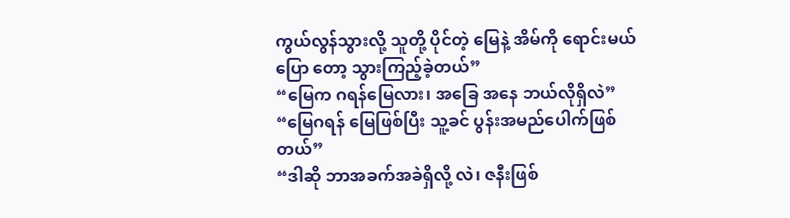ကွယ်လွန်သွားလို့ သူတို့ ပိုင်တဲ့ မြေနဲ့ အိမ်ကို ရောင်းမယ်ပြော တော့ သွားကြည့်ခဲ့တယ်”
“မြေက ဂရန်မြေလား၊ အခြေ အနေ ဘယ်လိုရှိလဲ”
“မြေဂရန် မြေဖြစ်ပြီး သူ့ခင် ပွန်းအမည်ပေါက်ဖြစ်တယ်”
“ဒါဆို ဘာအခက်အခဲရှိလို့ လဲ၊ ဇနီးဖြစ်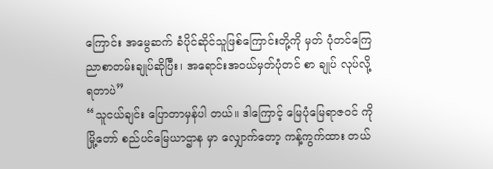ကြောင်း အမွေဆက် ခံပိုင်ဆိုင်သူဖြစ်ကြောင်းတို့ကို မှတ် ပုံတင်ကြေညာစာတမ်းချုပ်ဆိုပြီး၊ အရောင်းအဝယ်မှတ်ပုံတင် စာ ချုပ် လုပ်လို့ရတာပဲ”
“သူငယ်ချင်း ပြောတာမှန်ပါ တယ်။ ဒါကြောင့် မြေပုံမြေရာဇဝင် ကို မြို့တော် စည်ပင်မြေယာဌာန မှာ လျှောက်တော့ ကန့်ကွက်ထား တယ်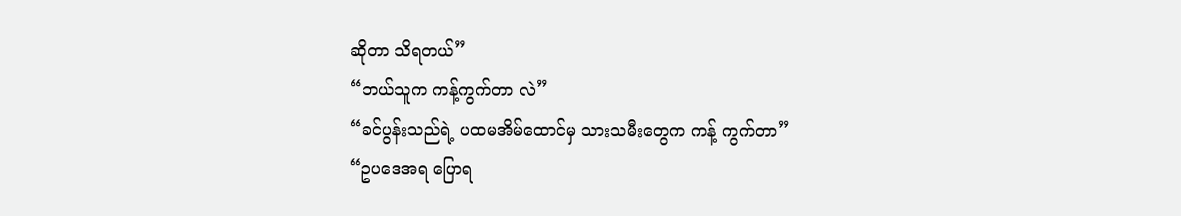ဆိုတာ သိရတယ်”
“ဘယ်သူက ကန့်ကွက်တာ လဲ”
“ခင်ပွန်းသည်ရဲ့ ပထမအိမ်ထောင်မှ သားသမီးတွေက ကန့် ကွက်တာ”
“ဥပဒေအရ ပြောရ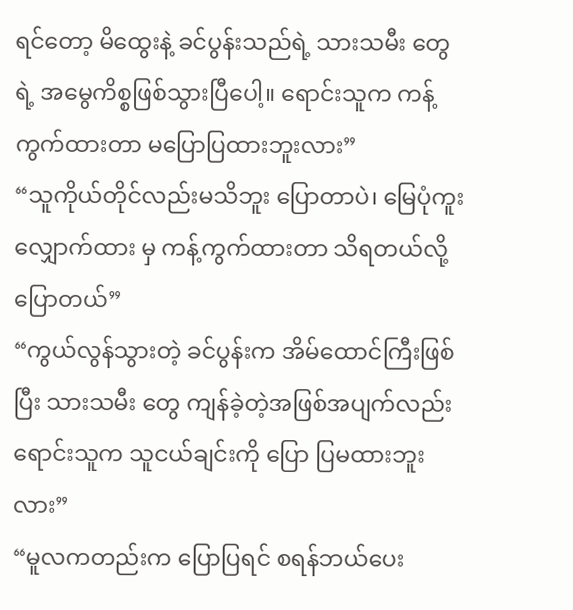ရင်တော့ မိထွေးနဲ့ ခင်ပွန်းသည်ရဲ့ သားသမီး တွေရဲ့ အမွေကိစ္စဖြစ်သွားပြီပေါ့။ ရောင်းသူက ကန့်ကွက်ထားတာ မပြောပြထားဘူးလား”
“သူကိုယ်တိုင်လည်းမသိဘူး ပြောတာပဲ၊ မြေပုံကူးလျှောက်ထား မှ ကန့်ကွက်ထားတာ သိရတယ်လို့ ပြောတယ်”
“ကွယ်လွန်သွားတဲ့ ခင်ပွန်းက အိမ်ထောင်ကြီးဖြစ်ပြီး သားသမီး တွေ ကျန်ခဲ့တဲ့အဖြစ်အပျက်လည်း ရောင်းသူက သူငယ်ချင်းကို ပြော ပြမထားဘူးလား”
“မူလကတည်းက ပြောပြရင် စရန်ဘယ်ပေး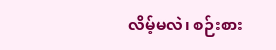လိမ့်မလဲ၊ စဉ်းစား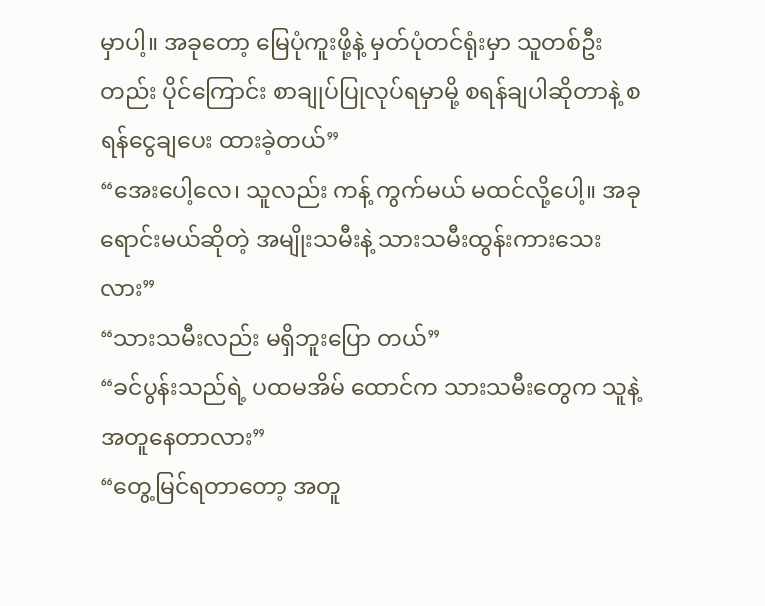မှာပါ့။ အခုတော့ မြေပုံကူးဖို့နဲ့ မှတ်ပုံတင်ရုံးမှာ သူတစ်ဦးတည်း ပိုင်ကြောင်း စာချုပ်ပြုလုပ်ရမှာမို့ စရန်ချပါဆိုတာနဲ့ စရန်ငွေချပေး ထားခဲ့တယ်”
“အေးပေါ့လေ၊ သူလည်း ကန့် ကွက်မယ် မထင်လို့ပေါ့။ အခု ရောင်းမယ်ဆိုတဲ့ အမျိုးသမီးနဲ့ သားသမီးထွန်းကားသေးလား”
“သားသမီးလည်း မရှိဘူးပြော တယ်”
“ခင်ပွန်းသည်ရဲ့ ပထမအိမ် ထောင်က သားသမီးတွေက သူနဲ့ အတူနေတာလား”
“တွေ့မြင်ရတာတော့ အတူ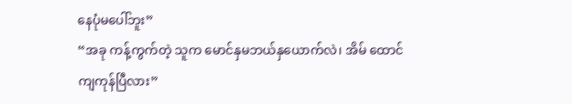နေပုံမပေါ်ဘူး”
“အခု ကန့်ကွက်တဲ့ သူက မောင်နှမဘယ်နှယောက်လဲ၊ အိမ် ထောင်ကျကုန်ပြီလား”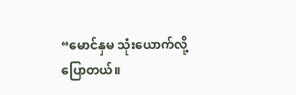“မောင်နှမ သုံးယောက်လို့ ပြောတယ်။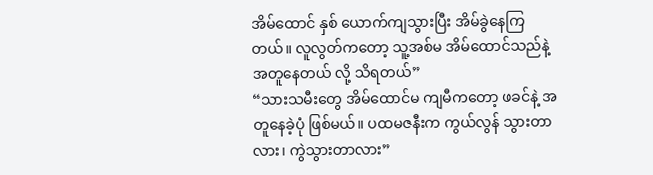အိမ်ထောင် နှစ် ယောက်ကျသွားပြီး အိမ်ခွဲနေကြ တယ်။ လူလွတ်ကတော့ သူ့အစ်မ အိမ်ထောင်သည်နဲ့အတူနေတယ် လို့ သိရတယ်”
“သားသမီးတွေ အိမ်ထောင်မ ကျမီကတော့ ဖခင်နဲ့ အတူနေခဲ့ပုံ ဖြစ်မယ်။ ပထမဇနီးက ကွယ်လွန် သွားတာလား၊ ကွဲသွားတာလား”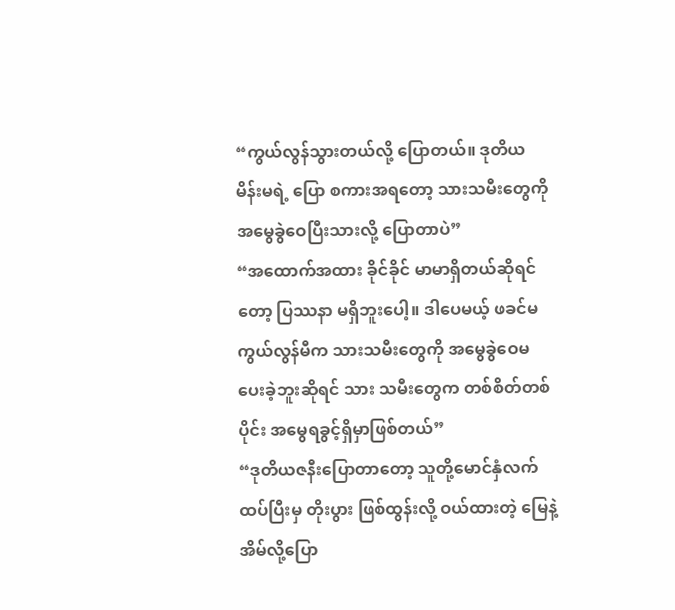“ကွယ်လွန်သွားတယ်လို့ ပြောတယ်။ ဒုတိယ မိန်းမရဲ့ ပြော စကားအရတော့ သားသမီးတွေကို အမွေခွဲဝေပြီးသားလို့ ပြောတာပဲ”
“အထောက်အထား ခိုင်ခိုင် မာမာရှိတယ်ဆိုရင်တော့ ပြဿနာ မရှိဘူးပေါ့။ ဒါပေမယ့် ဖခင်မ ကွယ်လွန်မီက သားသမီးတွေကို အမွေခွဲဝေမပေးခဲ့ဘူးဆိုရင် သား သမီးတွေက တစ်စိတ်တစ်ပိုင်း အမွေရခွင့်ရှိမှာဖြစ်တယ်”
“ဒုတိယဇနီးပြောတာတော့ သူတို့မောင်နှံလက်ထပ်ပြီးမှ တိုးပွား ဖြစ်ထွန်းလို့ ဝယ်ထားတဲ့ မြေနဲ့ အိမ်လို့ပြော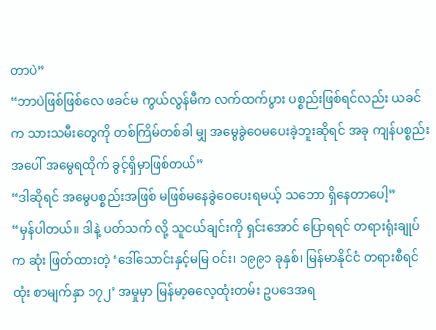တာပဲ”
“ဘာပဲဖြစ်ဖြစ်လေ ဖခင်မ ကွယ်လွန်မီက လက်ထက်ပွား ပစ္စည်းဖြစ်ရင်လည်း ယခင်က သားသမီးတွေကို တစ်ကြိမ်တစ်ခါ မျှ အမွေခွဲဝေမပေးခဲ့ဘူးဆိုရင် အခု ကျန်ပစ္စည်းအပေါ် အမွေရထိုက် ခွင့်ရှိမှာဖြစ်တယ်”
“ဒါဆိုရင် အမွေပစ္စည်းအဖြစ် မဖြစ်မနေခွဲဝေပေးရမယ့် သဘော ရှိနေတာပေါ့”
“မှန်ပါတယ်။ ဒါနဲ့ ပတ်သက် လို့ သူငယ်ချင်းကို ရှင်းအောင် ပြောရရင် တရားရုံးချုပ်က ဆုံး ဖြတ်ထားတဲ့ ‘ဒေါ်သောင်းနှင့်မမြ ဝင်း၊ ၁၉၉၁ ခုနှစ်၊ မြန်မာနိုင်ငံ တရားစီရင်ထုံး စာမျက်နှာ ၁၇၂’ အမှုမှာ မြန်မာ့ဓလေ့ထုံးတမ်း ဥပဒေအရ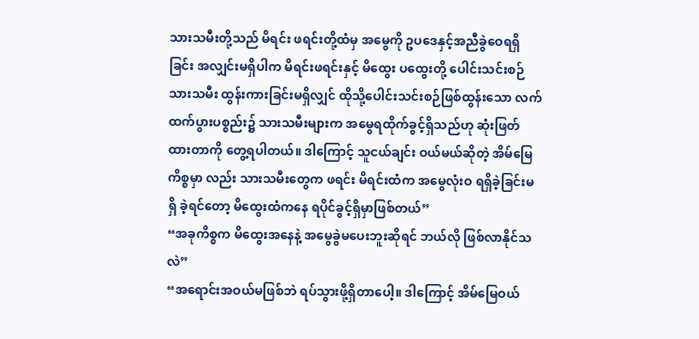သားသမီးတို့သည် မိရင်း ဖရင်းတို့ထံမှ အမွေကို ဥပဒေနှင့်အညီခွဲဝေရရှိခြင်း အလျှင်းမရှိပါက မိရင်းဖရင်းနှင့် မိထွေး ပထွေးတို့ ပေါင်းသင်းစဉ် သားသမီး ထွန်းကားခြင်းမရှိလျှင် ထိုသို့ပေါင်းသင်းစဉ်ဖြစ်ထွန်းသော လက်ထက်ပွားပစ္စည်း၌ သားသမီးများက အမွေရထိုက်ခွင့်ရှိသည်ဟု ဆုံးဖြတ်ထားတာကို တွေ့ရပါတယ်။ ဒါကြောင့် သူငယ်ချင်း ဝယ်မယ်ဆိုတဲ့ အိမ်မြေကိစ္စမှာ လည်း သားသမီးတွေက ဖရင်း မိရင်းထံက အမွေလုံးဝ ရရှိခဲ့ခြင်းမရှိ ခဲ့ရင်တော့ မိထွေးထံကနေ ရပိုင်ခွင့်ရှိမှာဖြစ်တယ်”
“အခုကိစ္စက မိထွေးအနေနဲ့ အမွေခွဲမပေးဘူးဆိုရင် ဘယ်လို ဖြစ်လာနိုင်သလဲ”
“အရောင်းအဝယ်မဖြစ်ဘဲ ရပ်သွားဖို့ရှိတာပေါ့။ ဒါကြောင့် အိမ်မြေဝယ်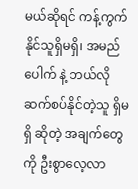မယ်ဆိုရင် ကန့်ကွက်နိုင်သူရှိမရှိ၊ အမည်ပေါက် နဲ့ ဘယ်လိုဆက်စပ်နိုင်တဲ့သူ ရှိမရှိ ဆိုတဲ့ အချက်တွေကို ဦးစွာလေ့လာ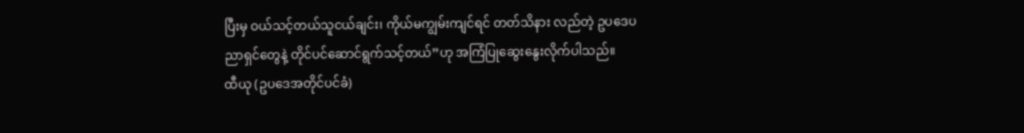ပြီးမှ ဝယ်သင့်တယ်သူငယ်ချင်း၊ ကိုယ်မကျွမ်းကျင်ရင် တတ်သိနား လည်တဲ့ ဥပဒေပညာရှင်တွေနဲ့ တိုင်ပင်ဆောင်ရွက်သင့်တယ်”ဟု အကြံပြုဆွေးနွေးလိုက်ပါသည်။
ထီယု (ဥပဒေအတိုင်ပင်ခံ)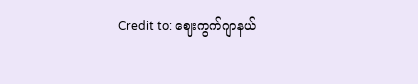Credit to: ဈေးကွက်ဂျာနယ်